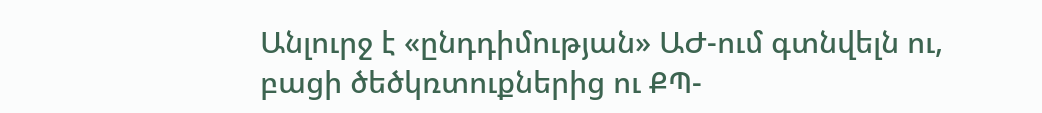Անլուրջ է «ընդդիմության» ԱԺ-ում գտնվելն ու, բացի ծեծկռտուքներից ու ՔՊ-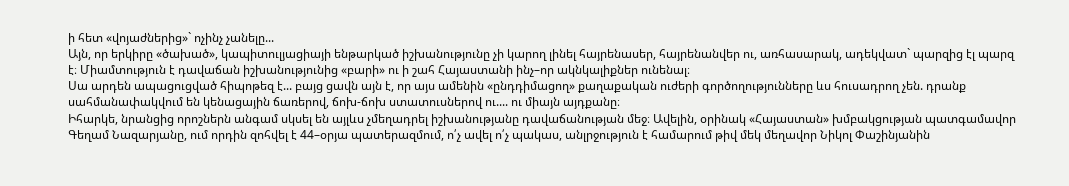ի հետ «վոյաժներից»` ոչինչ չանելը...
Այն, որ երկիրը «ծախած», կապիտուլյացիայի ենթարկած իշխանությունը չի կարող լինել հայրենասեր, հայրենանվեր ու, առհասարակ, ադեկվատ` պարզից էլ պարզ է։ Միամտություն է դավաճան իշխանությունից «բարի» ու ի շահ Հայաստանի ինչ–որ ակնկալիքներ ունենալ։
Սա արդեն ապացուցված հիպոթեզ է... բայց ցավն այն է, որ այս ամենին «ընդդիմացող» քաղաքական ուժերի գործողությունները ևս հուսադրող չեն. դրանք սահմանափակվում են կենացային ճառերով, ճոխ-ճոխ ստատուսներով ու.... ու միայն այդքանը։
Իհարկե, նրանցից որոշներն անգամ սկսել են այլևս չմեղադրել իշխանությանը դավաճանության մեջ։ Ավելին, օրինակ «Հայաստան» խմբակցության պատգամավոր Գեղամ Նազարյանը, ում որդին զոհվել է 44–օրյա պատերազմում, ո՛չ ավել ո՛չ պակաս, անլրջություն է համարում թիվ մեկ մեղավոր Նիկոլ Փաշինյանին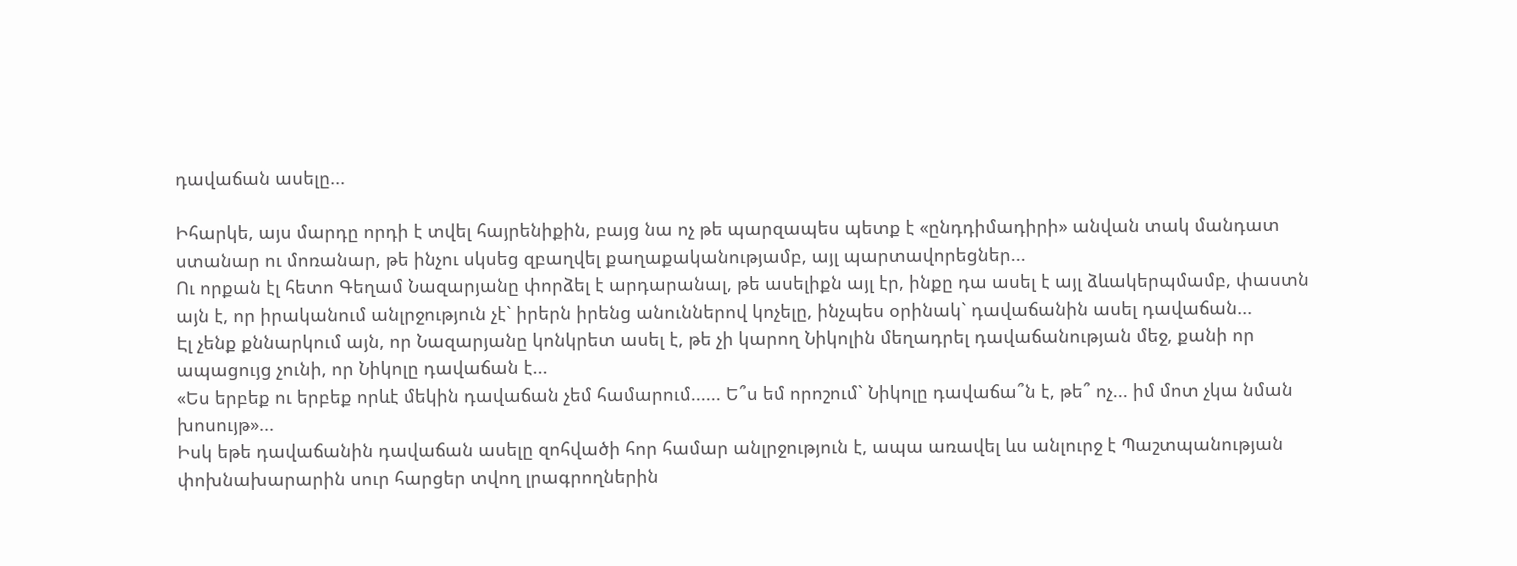դավաճան ասելը...

Իհարկե, այս մարդը որդի է տվել հայրենիքին, բայց նա ոչ թե պարզապես պետք է «ընդդիմադիրի» անվան տակ մանդատ ստանար ու մոռանար, թե ինչու սկսեց զբաղվել քաղաքականությամբ, այլ պարտավորեցներ...
Ու որքան էլ հետո Գեղամ Նազարյանը փորձել է արդարանալ, թե ասելիքն այլ էր, ինքը դա ասել է այլ ձևակերպմամբ, փաստն այն է, որ իրականում անլրջություն չէ` իրերն իրենց անուններով կոչելը, ինչպես օրինակ` դավաճանին ասել դավաճան...
Էլ չենք քննարկում այն, որ Նազարյանը կոնկրետ ասել է, թե չի կարող Նիկոլին մեղադրել դավաճանության մեջ, քանի որ ապացույց չունի, որ Նիկոլը դավաճան է...
«Ես երբեք ու երբեք որևէ մեկին դավաճան չեմ համարում...... Ե՞ս եմ որոշում` Նիկոլը դավաճա՞ն է, թե՞ ոչ... իմ մոտ չկա նման խոսույթ»...
Իսկ եթե դավաճանին դավաճան ասելը զոհվածի հոր համար անլրջություն է, ապա առավել ևս անլուրջ է Պաշտպանության փոխնախարարին սուր հարցեր տվող լրագրողներին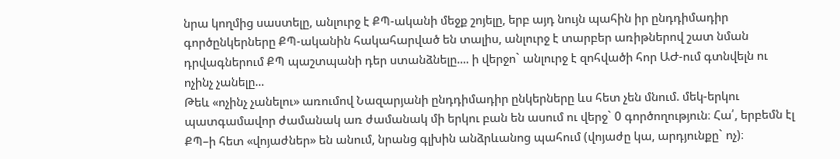նրա կողմից սաստելը, անլուրջ է ՔՊ-ականի մեջք շոյելը, երբ այդ նույն պահին իր ընդդիմադիր գործընկերները ՔՊ-ականին հակահարված են տալիս, անլուրջ է տարբեր առիթներով շատ նման դրվագներում ՔՊ պաշտպանի դեր ստանձնելը.... ի վերջո` անլուրջ է զոհվածի հոր ԱԺ-ում գտնվելն ու ոչինչ չանելը...
Թեև «ոչինչ չանելու» առումով Նազարյանի ընդդիմադիր ընկերները ևս հետ չեն մնում. մեկ-երկու պատգամավոր ժամանակ առ ժամանակ մի երկու բան են ասում ու վերջ` 0 գործողություն։ Հա՛, երբեմն էլ ՔՊ–ի հետ «վոյաժներ» են անում, նրանց գլխին անձրևանոց պահում (վոյաժը կա, արդյունքը` ոչ)։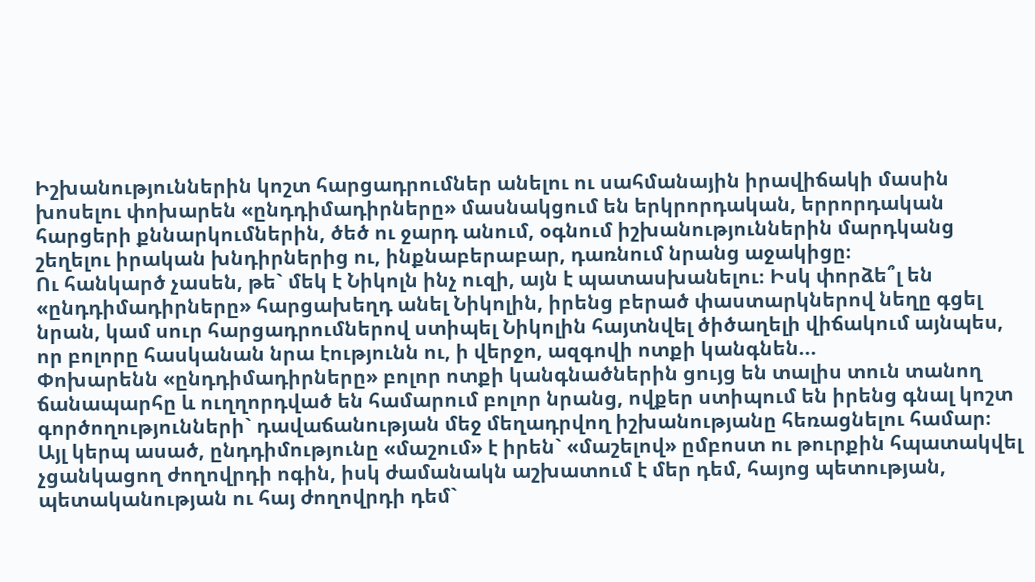Իշխանություններին կոշտ հարցադրումներ անելու ու սահմանային իրավիճակի մասին խոսելու փոխարեն «ընդդիմադիրները» մասնակցում են երկրորդական, երրորդական հարցերի քննարկումներին, ծեծ ու ջարդ անում, օգնում իշխանություններին մարդկանց շեղելու իրական խնդիրներից ու, ինքնաբերաբար, դառնում նրանց աջակիցը։
Ու հանկարծ չասեն, թե` մեկ է Նիկոլն ինչ ուզի, այն է պատասխանելու։ Իսկ փորձե՞լ են «ընդդիմադիրները» հարցախեղդ անել Նիկոլին, իրենց բերած փաստարկներով նեղը գցել նրան, կամ սուր հարցադրումներով ստիպել Նիկոլին հայտնվել ծիծաղելի վիճակում այնպես, որ բոլորը հասկանան նրա էությունն ու, ի վերջո, ազգովի ոտքի կանգնեն...
Փոխարենն «ընդդիմադիրները» բոլոր ոտքի կանգնածներին ցույց են տալիս տուն տանող ճանապարհը և ուղղորդված են համարում բոլոր նրանց, ովքեր ստիպում են իրենց գնալ կոշտ գործողությունների` դավաճանության մեջ մեղադրվող իշխանությանը հեռացնելու համար։
Այլ կերպ ասած, ընդդիմությունը «մաշում» է իրեն` «մաշելով» ըմբոստ ու թուրքին հպատակվել չցանկացող ժողովրդի ոգին, իսկ ժամանակն աշխատում է մեր դեմ, հայոց պետության, պետականության ու հայ ժողովրդի դեմ`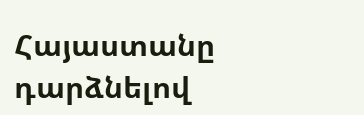Հայաստանը դարձնելով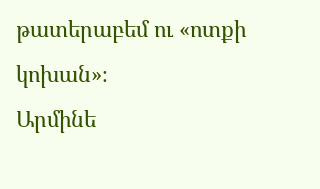թատերաբեմ ու «ոտքի կոխան»։
Արմինե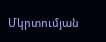Մկրտումյան